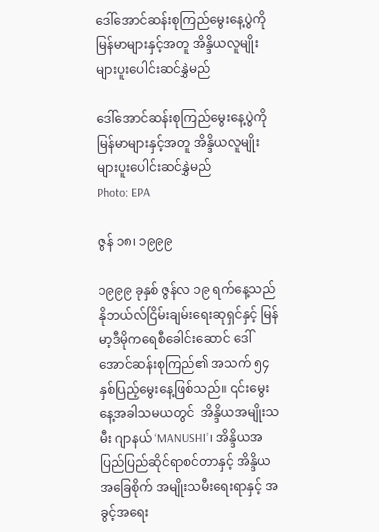ဒေါ်အောင်ဆန်းစုကြည်မွေးနေ့ပွဲကို  မြန်မာများနှင့်အတူ အိန္ဒိယလူမျိုးများပူးပေါင်းဆင်နွှဲမည်

ဒေါ်အောင်ဆန်းစုကြည်မွေးနေ့ပွဲကို  မြန်မာများနှင့်အတူ အိန္ဒိယလူမျိုးများပူးပေါင်းဆင်နွှဲမည်
Photo: EPA

ဇွန် ၁၈၊ ၁၉၉၉

၁၉၉၉ ခုနှစ် ဇွန်လ ၁၉ ရက်နေ့သည် နိုဘယ်လ်ငြိမ်းချမ်းရေးဆုရှင်နှင့် မြန်မာ့ဒီမိုကရေစီခေါင်းဆောင် ဒေါ်အောင်ဆန်းစုကြည်၏ အသက် ၅၄ နှစ်ပြည့်မွေးနေ့ဖြစ်သည်။ ၎င်းမွေးနေ့အခါသမယတွင်  အိန္ဒိယအမျိုးသမီး ဂျာနယ် ‘MANUSHI’၊ အိန္ဒိယအပြည်ပြည်ဆိုင်ရာစင်တာနှင့် အိန္ဒိယအခြေစိုက် အမျိုးသမီးရေးရာနှင့် အခွင့်အရေး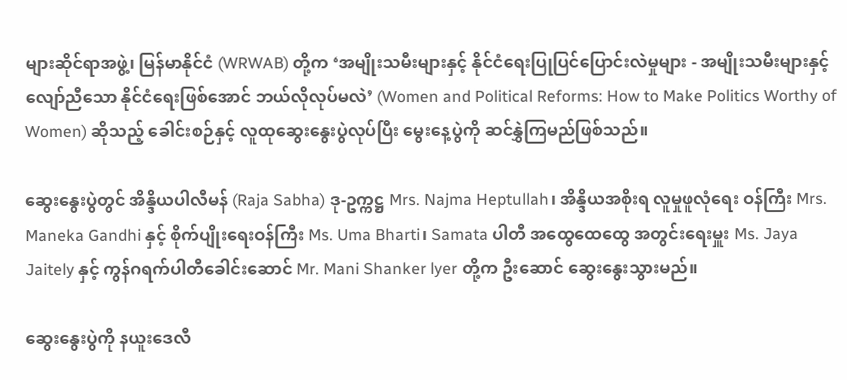များဆိုင်ရာအဖွဲ့၊ မြန်မာနိုင်ငံ (WRWAB) တို့က ‘အမျိုးသမီးများနှင့် နိုင်ငံရေးပြုပြင်ပြောင်းလဲမှုများ - အမျိုးသမီးများနှင့်လျော်ညီသော နိုင်ငံရေးဖြစ်အောင် ဘယ်လိုလုပ်မလဲ’ (Women and Political Reforms: How to Make Politics Worthy of Women) ဆိုသည့် ခေါင်းစဉ်နှင့် လူထုဆွေးနွေးပွဲလုပ်ပြီး မွေးနေ့ပွဲကို ဆင်နွှဲကြမည်ဖြစ်သည်။

ဆွေးနွေးပွဲတွင် အိန္ဒိယပါလီမန် (Raja Sabha) ဒု-ဥက္ကဋ္ဌ Mrs. Najma Heptullah၊ အိန္ဒိယအစိုးရ လူမှုဖူလုံရေး ဝန်ကြီး Mrs. Maneka Gandhi နှင့် စိုက်ပျိုးရေးဝန်ကြီး Ms. Uma Bharti၊ Samata ပါတီ အထွေထေထွေ အတွင်းရေးမှူး Ms. Jaya Jaitely နှင့် ကွန်ဂရက်ပါတီခေါင်းဆောင် Mr. Mani Shanker lyer တို့က ဦးဆောင် ဆွေးနွေးသွားမည်။

ဆွေးနွေးပွဲကို နယူးဒေလီ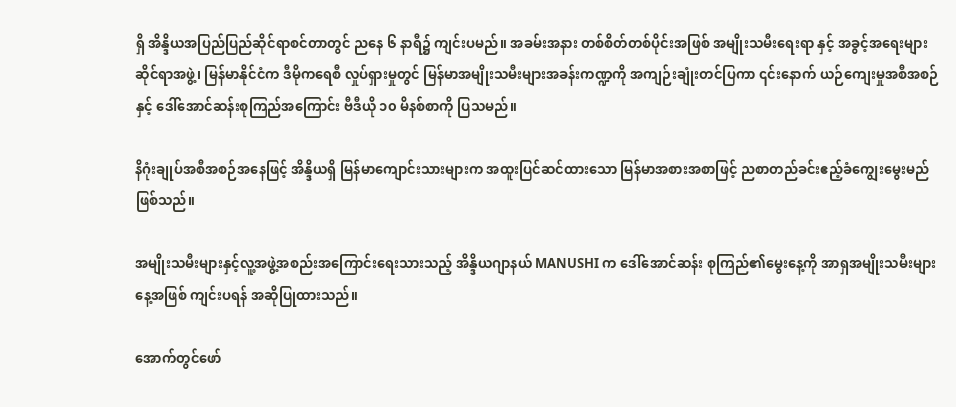ရှိ အိန္ဒိယအပြည်ပြည်ဆိုင်ရာစင်တာတွင် ညနေ ၆ နာရီ၌ ကျင်းပမည်။ အခမ်းအနား တစ်စိတ်တစ်ပိုင်းအဖြစ် အမျိုးသမီးရေးရာ နှင့် အခွင့်အရေးများဆိုင်ရာအဖွဲ့၊ မြန်မာနိုင်ငံက ဒီမိုကရေစီ လှုပ်ရှားမှုတွင် မြန်မာအမျိုးသမီးများအခန်းကဏ္ဍကို အကျဉ်းချုံးတင်ပြကာ ၎င်းနောက် ယဉ်ကျေးမှုအစီအစဉ်နှင့် ဒေါ်အောင်ဆန်းစုကြည်အကြောင်း ဗီဒီယို ၁၀ မိနစ်စာကို ပြသမည်။

နိဂုံးချုပ်အစီအစဉ်အနေဖြင့် အိန္ဒိယရှိ မြန်မာကျောင်းသားများက အထူးပြင်ဆင်ထားသော မြန်မာအစားအစာဖြင့် ညစာတည်ခင်းဧည့်ခံကျွေးမွေးမည်ဖြစ်သည်။

အမျိုးသမီးများနှင့်လူ့အဖွဲ့အစည်းအကြောင်းရေးသားသည့် အိန္ဒိယဂျာနယ် MANUSHI က ဒေါ်အောင်ဆန်း စုကြည်၏မွေးနေ့ကို အာရှအမျိုးသမီးများနေ့အဖြစ် ကျင်းပရန် အဆိုပြုထားသည်။

အောက်တွင်ဖော်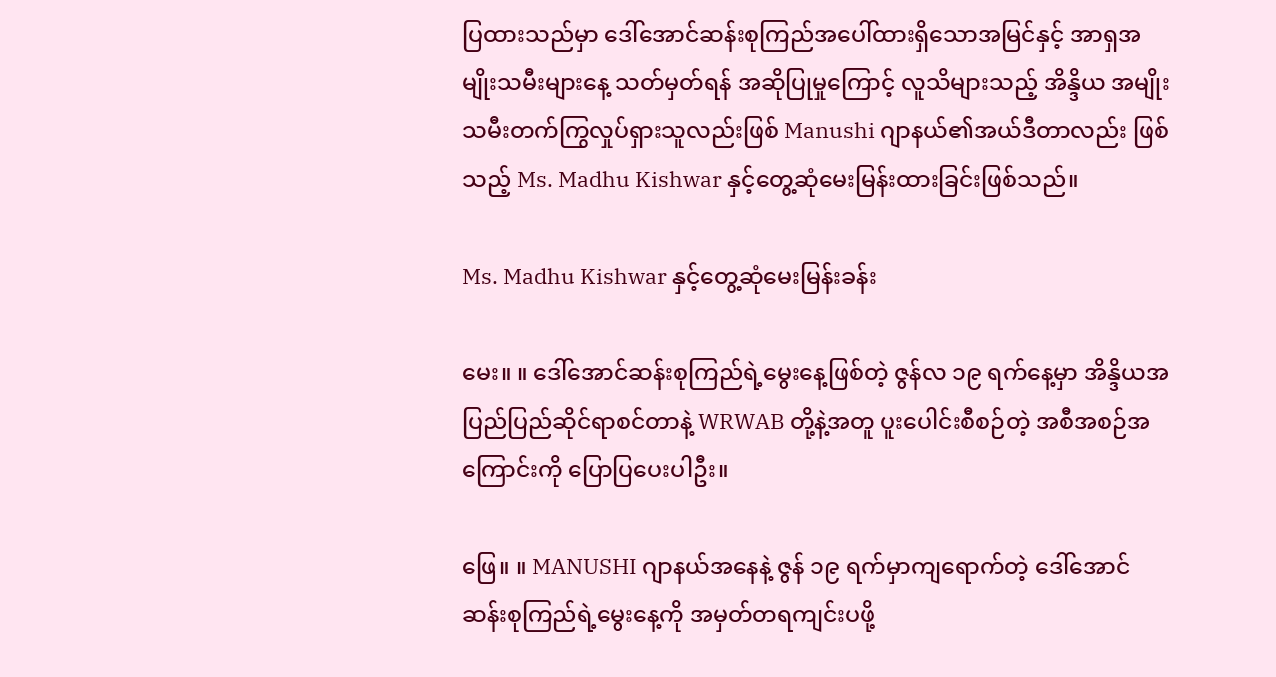ပြထားသည်မှာ ဒေါ်အောင်ဆန်းစုကြည်အပေါ်ထားရှိသောအမြင်နှင့် အာရှအမျိုးသမီးများနေ့ သတ်မှတ်ရန် အဆိုပြုမှုကြောင့် လူသိများသည့် အိန္ဒိယ အမျိုးသမီးတက်ကြွလှုပ်ရှားသူလည်းဖြစ် Manushi ဂျာနယ်၏အယ်ဒီတာလည်း ဖြစ်သည့် Ms. Madhu Kishwar နှင့်တွေ့ဆုံမေးမြန်းထားခြင်းဖြစ်သည်။

Ms. Madhu Kishwar နှင့်တွေ့ဆုံမေးမြန်းခန်း

မေး။ ။ ဒေါ်အောင်ဆန်းစုကြည်ရဲ့မွေးနေ့ဖြစ်တဲ့ ဇွန်လ ၁၉ ရက်နေ့မှာ အိန္ဒိယအပြည်ပြည်ဆိုင်ရာစင်တာနဲ့ WRWAB တို့နဲ့အတူ ပူးပေါင်းစီစဉ်တဲ့ အစီအစဉ်အကြောင်းကို ပြောပြပေးပါဦး။

ဖြေ။ ။ MANUSHI ဂျာနယ်အနေနဲ့ ဇွန် ၁၉ ရက်မှာကျရောက်တဲ့ ဒေါ်အောင်ဆန်းစုကြည်ရဲ့မွေးနေ့ကို အမှတ်တရကျင်းပဖို့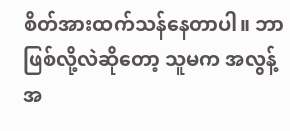စိတ်အားထက်သန်နေတာပါ။ ဘာဖြစ်လို့လဲဆိုတော့ သူမက အလွန့်အ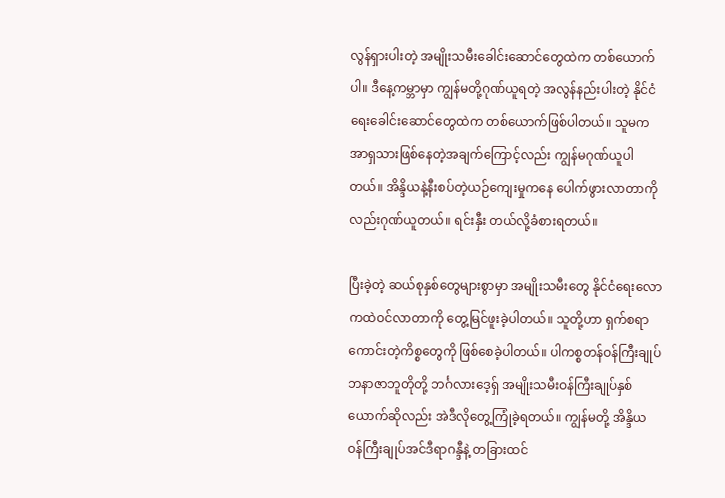လွန်ရှားပါးတဲ့ အမျိုးသမီးခေါင်းဆောင်တွေထဲက တစ်ယောက်ပါ။ ဒီနေ့ကမ္ဘာမှာ ကျွန်မတို့ဂုဏ်ယူရတဲ့ အလွန်နည်းပါးတဲ့ နိုင်ငံရေးခေါင်းဆောင်တွေထဲက တစ်ယောက်ဖြစ်ပါတယ်။ သူမက အာရှသားဖြစ်နေတဲ့အချက်ကြောင့်လည်း ကျွန်မဂုဏ်ယူပါတယ်။ အိန္ဒိယနဲ့နီးစပ်တဲ့ယဉ်ကျေးမှုကနေ ပေါက်ဖွားလာတာကိုလည်းဂုဏ်ယူတယ်။ ရင်းနှီး တယ်လို့ခံစားရတယ်။

ပြီးခဲ့တဲ့ ဆယ်စုနှစ်တွေများစွာမှာ အမျိုးသမီးတွေ နိုင်ငံရေးလောကထဲဝင်လာတာကို တွေ့မြင်ဖူးခဲ့ပါတယ်။ သူတို့ဟာ ရှက်စရာကောင်းတဲ့ကိစ္စတွေကို ဖြစ်စေခဲ့ပါတယ်။ ပါကစ္စတန်ဝန်ကြီးချုပ် ဘနာဇာဘူတိုတို့ ဘင်္ဂလားဒေ့ရှ် အမျိုးသမီးဝန်ကြီးချုပ်နှစ်ယောက်ဆိုလည်း အဲဒီလိုတွေ့ကြုံခဲ့ရတယ်။ ကျွန်မတို့ အိန္ဒိယ ဝန်ကြီးချုပ်အင်ဒီရာဂန္ဒီနဲ့ တခြားထင်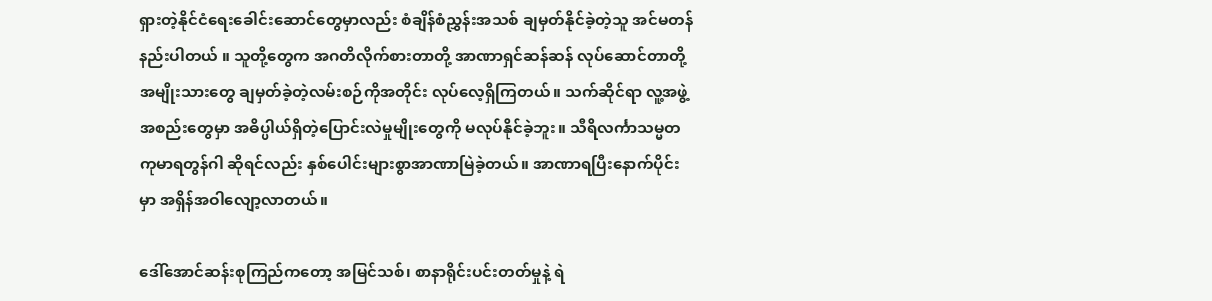ရှားတဲ့နိုင်ငံရေးခေါင်းဆောင်တွေမှာလည်း စံချိန်စံညွှန်းအသစ် ချမှတ်နိုင်ခဲ့တဲ့သူ အင်မတန်နည်းပါတယ် ။ သူတို့တွေက အဂတိလိုက်စားတာတို့ အာဏာရှင်ဆန်ဆန် လုပ်ဆောင်တာတို့ အမျိုးသားတွေ ချမှတ်ခဲ့တဲ့လမ်းစဉ်ကိုအတိုင်း လုပ်လေ့ရှိကြတယ်။ သက်ဆိုင်ရာ လူ့အဖွဲ့အစည်းတွေမှာ အဓိပ္ပါယ်ရှိတဲ့ပြောင်းလဲမှုမျိုးတွေကို မလုပ်နိုင်ခဲ့ဘူး။ သီရိလင်္ကာသမ္မတ ကုမာရတွန်ဂါ ဆိုရင်လည်း နှစ်ပေါင်းများစွာအာဏာမြဲခဲ့တယ်။ အာဏာရပြီးနောက်ပိုင်းမှာ အရှိန်အဝါလျော့လာတယ်။

ဒေါ်အောင်ဆန်းစုကြည်ကတော့ အမြင်သစ်၊ စာနာရိုင်းပင်းတတ်မှုနဲ့ ရဲ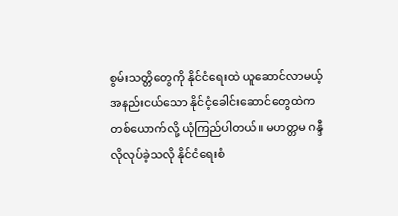စွမ်းသတ္တိတွေကို နိုင်ငံရေးထဲ ယူဆောင်လာမယ့် အနည်းငယ်သော နိုင်ငံ့ခေါင်းဆောင်တွေထဲကတစ်ယောက်လို့ ယုံကြည်ပါတယ်။ မဟတ္တမ ဂန္ဒီလိုလုပ်ခဲ့သလို နိုင်ငံရေးစံ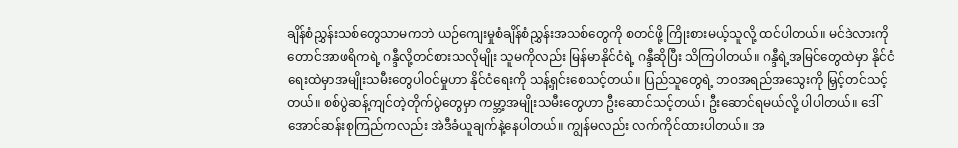ချိန်စံညွှန်းသစ်တွေသာမကဘဲ ယဉ်ကျေးမှုစံချိန်စံညွှန်းအသစ်တွေကို စတင်ဖို့ ကြိုးစားမယ့်သူလို့ ထင်ပါတယ်။ မင်ဒဲလားကို တောင်အာဖရိကရဲ့ ဂန္ဒီလို့တင်စားသလိုမျိုး သူမကိုလည်း မြန်မာနိုင်ငံရဲ့ ဂန္ဒီဆိုပြီး သိကြပါတယ်။ ဂန္ဒီရဲ့အမြင်တွေထဲမှာ နိုင်ငံရေးထဲမှာအမျိုးသမီးတွေပါဝင်မှုဟာ နိုင်ငံရေးကို သန့်ရှင်းစေသင့်တယ်။ ပြည်သူတွေရဲ့ ဘဝအရည်အသွေးကို မြှင့်တင်သင့်တယ်။ စစ်ပွဲဆန့်ကျင်တဲ့တိုက်ပွဲတွေမှာ ကမ္ဘာ့အမျိုးသမီးတွေဟာ ဦးဆောင်သင့်တယ်၊ ဦးဆောင်ရမယ်လို့ ပါပါတယ်။ ဒေါ်အောင်ဆန်းစုကြည်ကလည်း အဲဒီခံယူချက်နဲ့နေပါတယ်။ ကျွန်မလည်း လက်ကိုင်ထားပါတယ်။ အ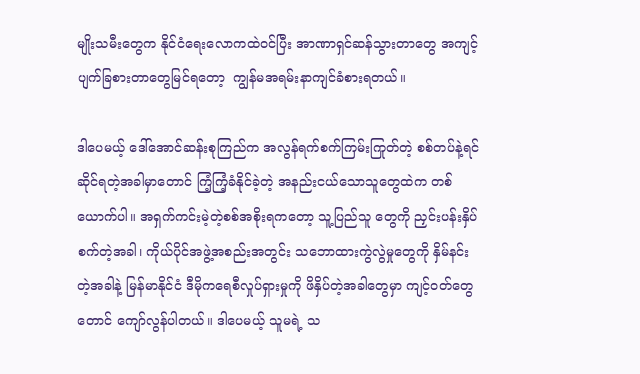မျိုးသမီးတွေက နိုင်ငံရေးလောကထဲဝင်ပြီး အာဏာရှင်ဆန်သွားတာတွေ အကျင့်ပျက်ခြစားတာတွေမြင်ရတော့  ကျွန်မအရမ်းနာကျင်ခံစားရတယ်။

ဒါပေမယ့် ဒေါ်အောင်ဆန်းစုကြည်က အလွန်ရက်စက်ကြမ်းကြုတ်တဲ့ စစ်တပ်နဲ့ရင်ဆိုင်ရတဲ့အခါမှာတောင် ကြံ့ကြံ့ခံနိုင်ခဲ့တဲ့ အနည်းငယ်သောသူတွေထဲက တစ်ယောက်ပါ။ အရှက်ကင်းမဲ့တဲ့စစ်အစိုးရကတော့ သူ့ပြည်သူ တွေကို ညှင်းပန်းနှိပ်စက်တဲ့အခါ၊ ကိုယ်ပိုင်အဖွဲ့အစည်းအတွင်း သဘောထားကွဲလွဲမှုတွေကို နှိမ်နင်းတဲ့အခါနဲ့ မြန်မာနိုင်ငံ ဒီမိုကရေစီလှုပ်ရှားမှုကို ဖိနှိပ်တဲ့အခါတွေမှာ ကျင့်ဝတ်တွေတောင် ကျော်လွန်ပါတယ်။ ဒါပေမယ့် သူမရဲ့ သ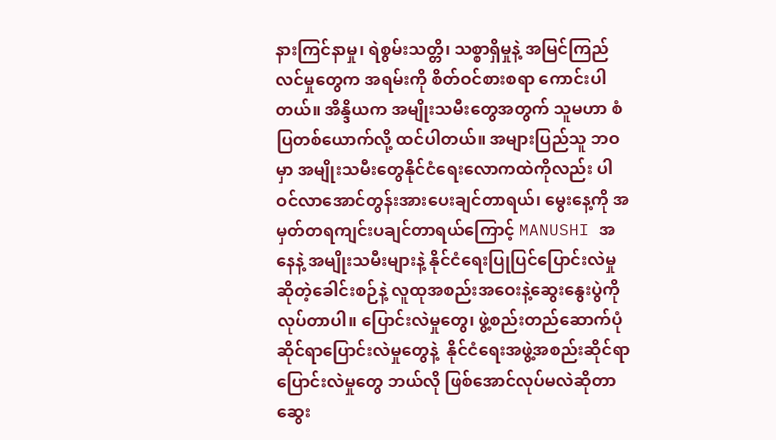နားကြင်နာမှု၊ ရဲစွမ်းသတ္တိ၊ သစ္စာရှိမှုနဲ့ အမြင်ကြည်လင်မှုတွေက အရမ်းကို စိတ်ဝင်စားစရာ ကောင်းပါတယ်။ အိန္ဒိယက အမျိုးသမီးတွေအတွက် သူမဟာ စံပြတစ်ယောက်လို့ ထင်ပါတယ်။ အများပြည်သူ ဘဝမှာ အမျိုးသမီးတွေနိုင်ငံရေးလောကထဲကိုလည်း ပါဝင်လာအောင်တွန်းအားပေးချင်တာရယ်၊ မွေးနေ့ကို အမှတ်တရကျင်းပချင်တာရယ်ကြောင့် MANUSHI အနေနဲ့ အမျိုးသမီးများနဲ့ နိုင်ငံရေးပြုပြင်ပြောင်းလဲမှု ဆိုတဲ့ခေါင်းစဉ်နဲ့ လူထုအစည်းအဝေးနဲ့ဆွေးနွေးပွဲကို လုပ်တာပါ။ ပြောင်းလဲမှုတွေ၊ ဖွဲ့စည်းတည်ဆောက်ပုံ ဆိုင်ရာပြောင်းလဲမှုတွေနဲ့  နိုင်ငံရေးအဖွဲ့အစည်းဆိုင်ရာပြောင်းလဲမှုတွေ ဘယ်လို ဖြစ်အောင်လုပ်မလဲဆိုတာ ဆွေး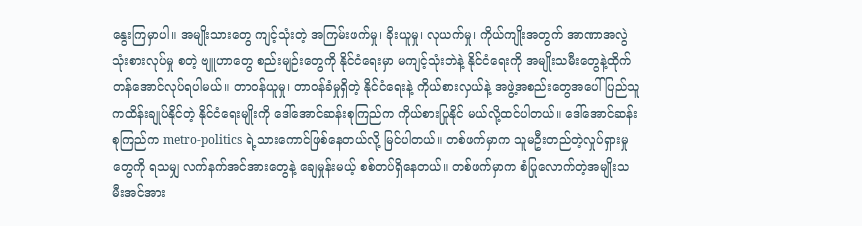နွေးကြမှာပါ။ အမျိုးသားတွေ ကျင့်သုံးတဲ့ အကြမ်းဖက်မှု၊ ခိုးယူမှု၊ လုယက်မှု၊ ကိုယ်ကျိုးအတွက် အာဏာအလွဲသုံးစားလုပ်မှု စတဲ့ ဗျူဟာတွေ စည်းမျဉ်းတွေကို နိုင်ငံရေးမှာ မကျင့်သုံးဘဲနဲ့ နိုင်ငံရေးကို အမျိုးသမီးတွေနဲ့ထိုက်တန်အောင်လုပ်ရပါမယ်။ တာဝန်ယူမှု၊ တာဝန်ခံမှုရှိတဲ့ နိုင်ငံရေးနဲ့ ကိုယ်စားလှယ်နဲ့ အဖွဲ့အစည်းတွေအပေါ် ပြည်သူကထိန်းချုပ်နိုင်တဲ့ နိုင်ငံရေးမျိုးကို ဒေါ်အောင်ဆန်းစုကြည်က ကိုယ်စားပြုနိုင် မယ်လို့ထင်ပါတယ်။ ဒေါ်အောင်ဆန်းစုကြည်က metro-politics ရဲ့သားကောင်ဖြစ်နေတယ်လို့ မြင်ပါတယ်။ တစ်ဖက်မှာက သူမဦးတည်တဲ့လှုပ်ရှားမှုတွေကို ရသမျှ လက်နက်အင်အားတွေနဲ့ ချေမှုန်းမယ့် စစ်တပ်ရှိနေတယ်။ တစ်ဖက်မှာက စံပြုလောက်တဲ့အမျိုးသမီးအင်အား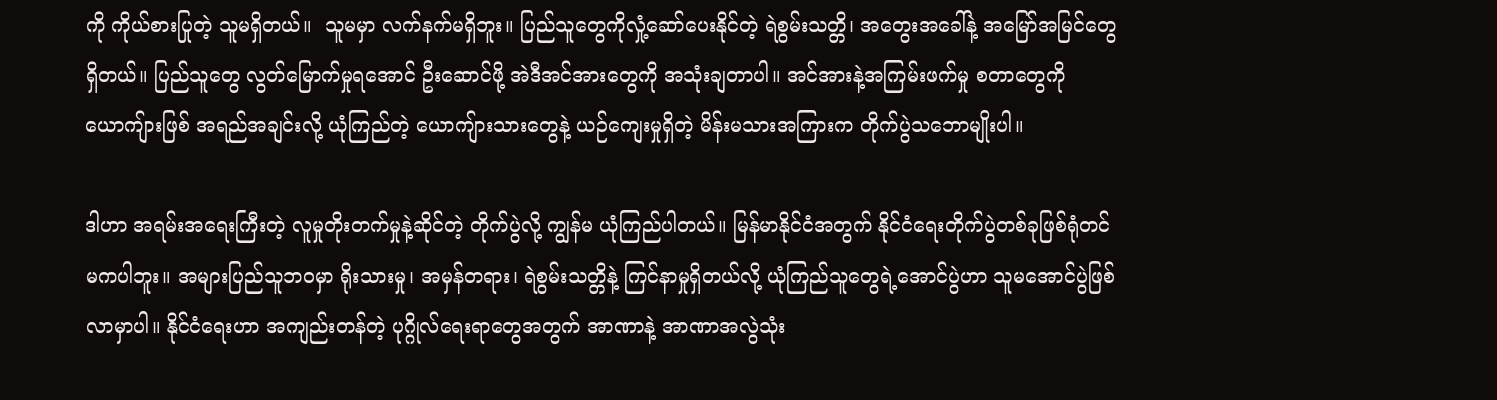ကို ကိုယ်စားပြုတဲ့ သူမရှိတယ်။  သူမမှာ လက်နက်မရှိဘူး။ ပြည်သူတွေကိုလှုံ့ဆော်ပေးနိုင်တဲ့ ရဲစွမ်းသတ္တိ၊ အတွေးအခေါ်နဲ့ အမြော်အမြင်တွေရှိတယ်။ ပြည်သူတွေ လွတ်မြောက်မှုရအောင် ဦးဆောင်ဖို့ အဲဒီအင်အားတွေကို အသုံးချတာပါ။ အင်အားနဲ့အကြမ်းဖက်မှု စတာတွေကို ယောကျ်ားဖြစ် အရည်အချင်းလို့ ယုံကြည်တဲ့ ယောကျ်ားသားတွေနဲ့ ယဉ်ကျေးမှုရှိတဲ့ မိန်းမသားအကြားက တိုက်ပွဲသဘောမျိုးပါ။

ဒါဟာ အရမ်းအရေးကြီးတဲ့ လူမှုတိုးတက်မှုနဲ့ဆိုင်တဲ့ တိုက်ပွဲလို့ ကျွန်မ ယုံကြည်ပါတယ်။ မြန်မာနိုင်ငံအတွက် နိုင်ငံရေးတိုက်ပွဲတစ်ခုဖြစ်ရုံတင် မကပါဘူး။ အများပြည်သူဘဝမှာ ရိုးသားမှု၊ အမှန်တရား၊ ရဲစွမ်းသတ္တိနဲ့ ကြင်နာမှုရှိတယ်လို့ ယုံကြည်သူတွေရဲ့အောင်ပွဲဟာ သူမအောင်ပွဲဖြစ်လာမှာပါ။ နိုင်ငံရေးဟာ အကျည်းတန်တဲ့ ပုဂ္ဂိုလ်ရေးရာတွေအတွက် အာဏာနဲ့ အာဏာအလွဲသုံး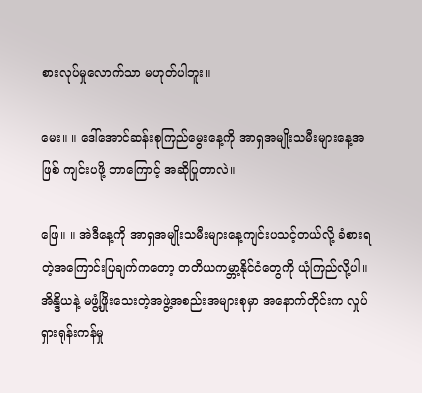စားလုပ်မှုလောက်သာ မဟုတ်ပါဘူး။

မေး။ ။ ဒေါ်အောင်ဆန်းစုကြည်မွေးနေ့ကို အာရှအမျိုးသမီးများနေ့အဖြစ် ကျင်းပဖို့ ဘာကြောင့် အဆိုပြုတာလဲ။

ဖြေ။ ။ အဲဒီနေ့ကို အာရှအမျိုးသမီးများနေ့ကျင်းပသင့်တယ်လို့ ခံစားရတဲ့အကြောင်းပြချက်ကတော့ တတိယကမ္ဘာ့နိုင်ငံတွေကို ယုံကြည်လို့ပါ။ အိန္ဒိယနဲ့ မဖွံ့ဖြိုးသေးတဲ့အဖွဲ့အစည်းအများစုမှာ အနောက်တိုင်းက လှုပ်ရှားရုန်းကန်မှု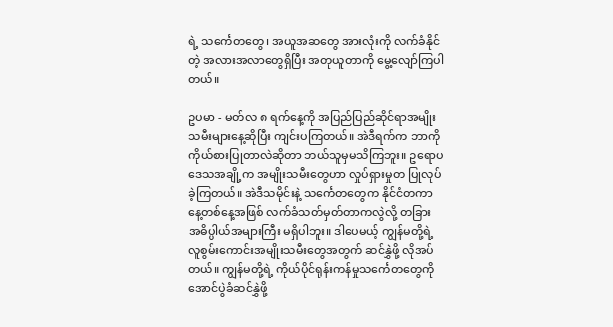ရဲ့ သင်္ကေတတွေ၊ အယူအဆတွေ အားလုံးကို လက်ခံနိုင်တဲ့ အလားအလာတွေရှိပြီး အတုယူတာကို မွေ့လျော်ကြပါတယ်။

ဥပမာ - မတ်လ ၈ ရက်နေ့ကို အပြည်ပြည်ဆိုင်ရာအမျိုးသမီးများနေ့ဆိုပြီး ကျင်းပကြတယ်။ အဲဒီရက်က ဘာကို ကိုယ်စားပြုတာလဲဆိုတာ ဘယ်သူမှမသိကြဘူး။ ဥရောပဒေသအချို့က အမျိုးသမီးတွေဟာ လှုပ်ရှားမှုတ ပြုလုပ်ခဲ့ကြတယ်။ အဲဒီသမိုင်းနဲ့ သင်္ကေတတွေက နိုင်ငံတကာနေ့တစ်နေ့အဖြစ် လက်ခံသတ်မှတ်တာကလွဲလို့ တခြား အဓိပ္ပါယ်အများကြီး မရှိပါဘူး။ ဒါပေမယ့် ကျွန်မတို့ရဲ့ လူစွမ်းကောင်းအမျိုးသမီးတွေအတွက် ဆင်နွှဲဖို့ လိုအပ်တယ်။ ကျွန်မတို့ရဲ့ ကိုယ်ပိုင်ရုန်းကန်မှုသင်္ကေတတွေကို အောင်ပွဲခံဆင်နွှဲဖို့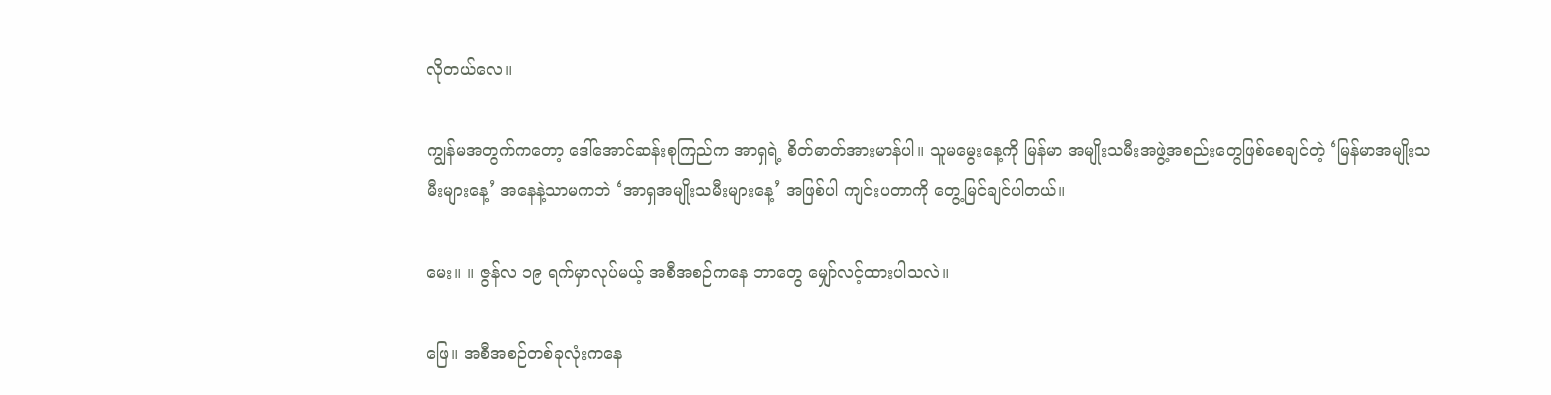လိုတယ်လေ။

ကျွန်မအတွက်ကတော့ ဒေါ်အောင်ဆန်းစုကြည်က အာရှရဲ့ စိတ်ဓာတ်အားမာန်ပါ။ သူမမွေးနေ့ကို မြန်မာ အမျိုးသမီးအဖွဲ့အစည်းတွေဖြစ်စေချင်တဲ့ ‘မြန်မာအမျိုးသမီးများနေ့’ အနေနဲ့သာမကဘဲ ‘အာရှအမျိုးသမီးများနေ့’ အဖြစ်ပါ ကျင်းပတာကို တွေ့မြင်ချင်ပါတယ်။

မေး။ ။ ဇွန်လ ၁၉ ရက်မှာလုပ်မယ့် အစီအစဉ်ကနေ ဘာတွေ မျှော်လင့်ထားပါသလဲ။

ဖြေ။ အစီအစဉ်တစ်ခုလုံးကနေ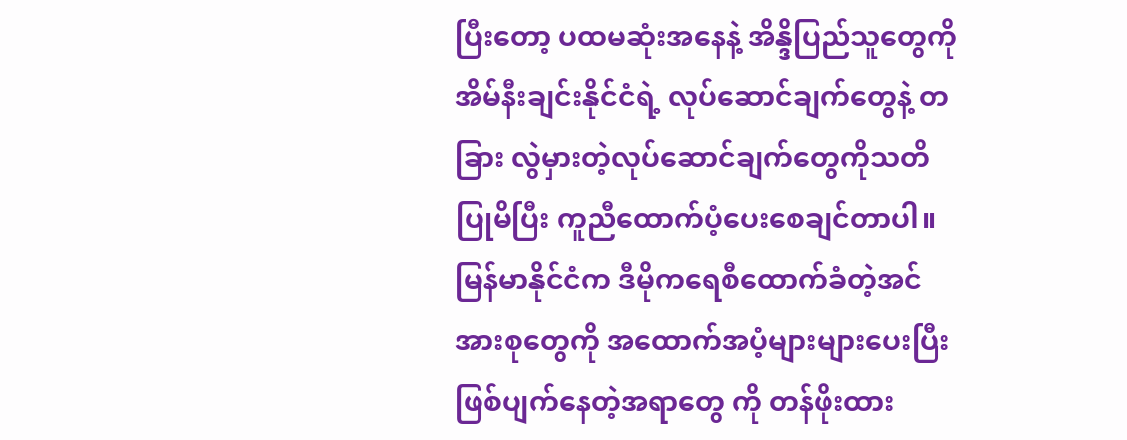ပြီးတော့ ပထမဆုံးအနေနဲ့ အိန္ဒိပြည်သူတွေကို အိမ်နီးချင်းနိုင်ငံရဲ့ လုပ်ဆောင်ချက်တွေနဲ့ တခြား လွဲမှားတဲ့လုပ်ဆောင်ချက်တွေကိုသတိပြုမိပြီး ကူညီထောက်ပံ့ပေးစေချင်တာပါ။ မြန်မာနိုင်ငံက ဒီမိုကရေစီထောက်ခံတဲ့အင်အားစုတွေကို အထောက်အပံ့များများပေးပြီး ဖြစ်ပျက်နေတဲ့အရာတွေ ကို တန်ဖိုးထား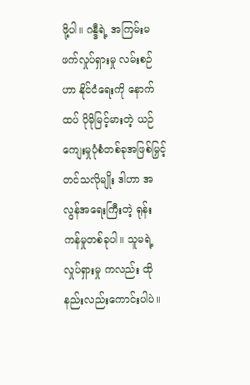ဖို့ပါ။ ဂန္ဒီရဲ့ အကြမ်းမဖက်လှုပ်ရှားမှု လမ်းစဉ်ဟာ နိုင်ငံရေးကို နောက်ထပ် ပိုမိုမြင့်မားတဲ့ ယဉ်ကျေးမှုပုံစံတစ်ခုအဖြစ်မြှင့်တင်သလိုမျိုး ဒါဟာ အလွန်အရေးကြီးတဲ့ ရုန်းကန်မှုတစ်ခုပါ။ သူမရဲ့လှုပ်ရှားမှု ကလည်း ထိုနည်းလည်းကောင်းပါပဲ။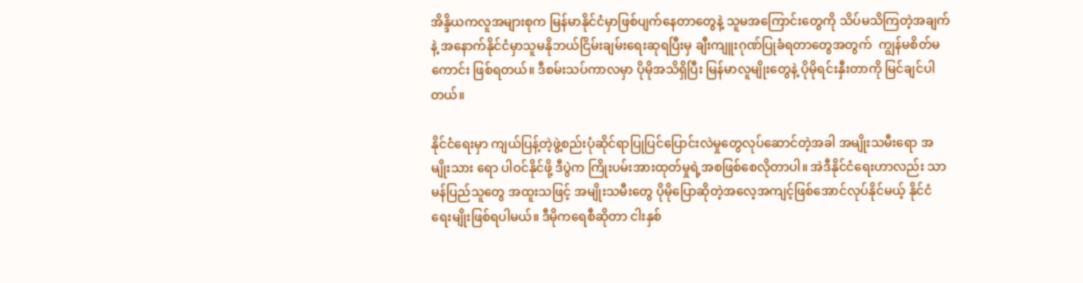အိန္ဒိယကလူအများစုက မြန်မာနိုင်ငံမှာဖြစ်ပျက်နေတာတွေနဲ့ သူမအကြောင်းတွေကို သိပ်မသိကြတဲ့အချက်နဲ့ အနောက်နိုင်ငံမှာသူမနိုဘယ်ငြိမ်းချမ်းရေးဆုရပြီးမှ ချီးကျူးဂုဏ်ပြုခံရတာတွေအတွက်  ကျွန်မစိတ်မကောင်း ဖြစ်ရတယ်။ ဒီစမ်းသပ်ကာလမှာ ပိုမိုအသိရှိပြီး မြန်မာလူမျိုးတွေနဲ့ ပိုမိုရင်းနှီးတာကို မြင်ချင်ပါတယ်။

နိုင်ငံရေးမှာ ကျယ်ပြန့်တဲ့ဖွဲ့စည်းပုံဆိုင်ရာပြုပြင်ပြောင်းလဲမှုတွေလုပ်ဆောင်တဲ့အခါ အမျိုးသမီးရော အမျိုးသား ရော ပါဝင်နိုင်ဖို့ ဒီပွဲက ကြိုးပမ်းအားထုတ်မှုရဲ့အစဖြစ်စေလိုတာပါ။ အဲဒီနိုင်ငံရေးဟာလည်း သာမန်ပြည်သူတွေ အထူးသဖြင့် အမျိုးသမီးတွေ ပိုမိုပြောဆိုတဲ့အလေ့အကျင့်ဖြစ်အောင်လုပ်နိုင်မယ့် နိုင်ငံရေးမျိုးဖြစ်ရပါမယ်။ ဒီမိုကရေစီဆိုတာ ငါးနှစ်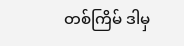တစ်ကြိမ် ဒါမှ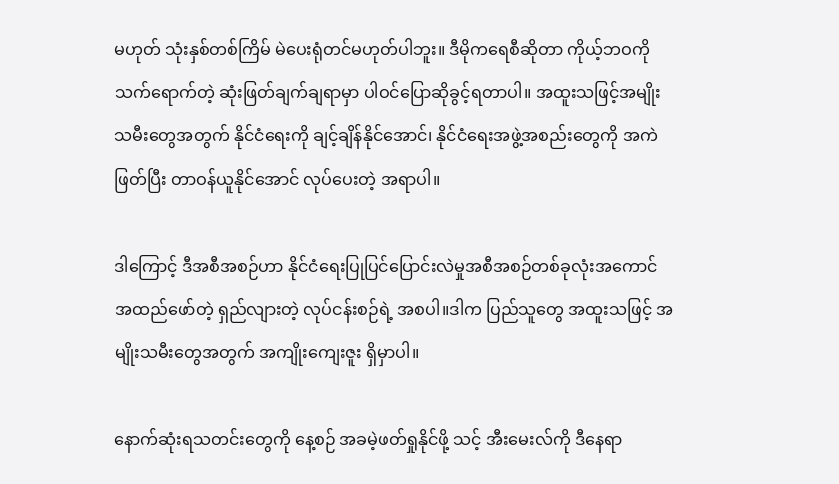မဟုတ် သုံးနှစ်တစ်ကြိမ် မဲပေးရုံတင်မဟုတ်ပါဘူး။ ဒီမိုကရေစီဆိုတာ ကိုယ့်ဘဝကိုသက်ရောက်တဲ့ ဆုံးဖြတ်ချက်ချရာမှာ ပါဝင်ပြောဆိုခွင့်ရတာပါ။ အထူးသဖြင့်အမျိုးသမီးတွေအတွက် နိုင်ငံရေးကို ချင့်ချိန်နိုင်အောင်၊ နိုင်ငံရေးအဖွဲ့အစည်းတွေကို အကဲဖြတ်ပြီး တာဝန်ယူနိုင်အောင် လုပ်ပေးတဲ့ အရာပါ။

ဒါကြောင့် ဒီအစီအစဉ်ဟာ နိုင်ငံရေးပြုပြင်ပြောင်းလဲမှုအစီအစဉ်တစ်ခုလုံးအကောင်အထည်ဖော်တဲ့ ရှည်လျားတဲ့ လုပ်ငန်းစဉ်ရဲ့ အစပါ။ဒါက ပြည်သူတွေ အထူးသဖြင့် အမျိုးသမီးတွေအတွက် အကျိုးကျေးဇူး ရှိမှာပါ။

နောက်ဆုံးရသတင်းတွေကို နေ့စဉ် အခမဲ့ဖတ်ရှုနိုင်ဖို့ သင့် အီးမေးလ်ကို ဒီနေရာ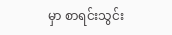မှာ စာရင်းသွင်း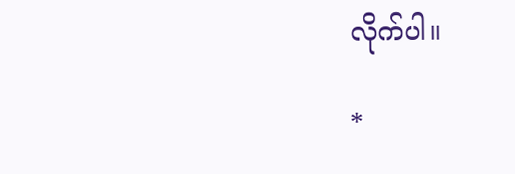လိုက်ပါ။

*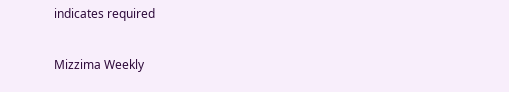indicates required

Mizzima Weekly